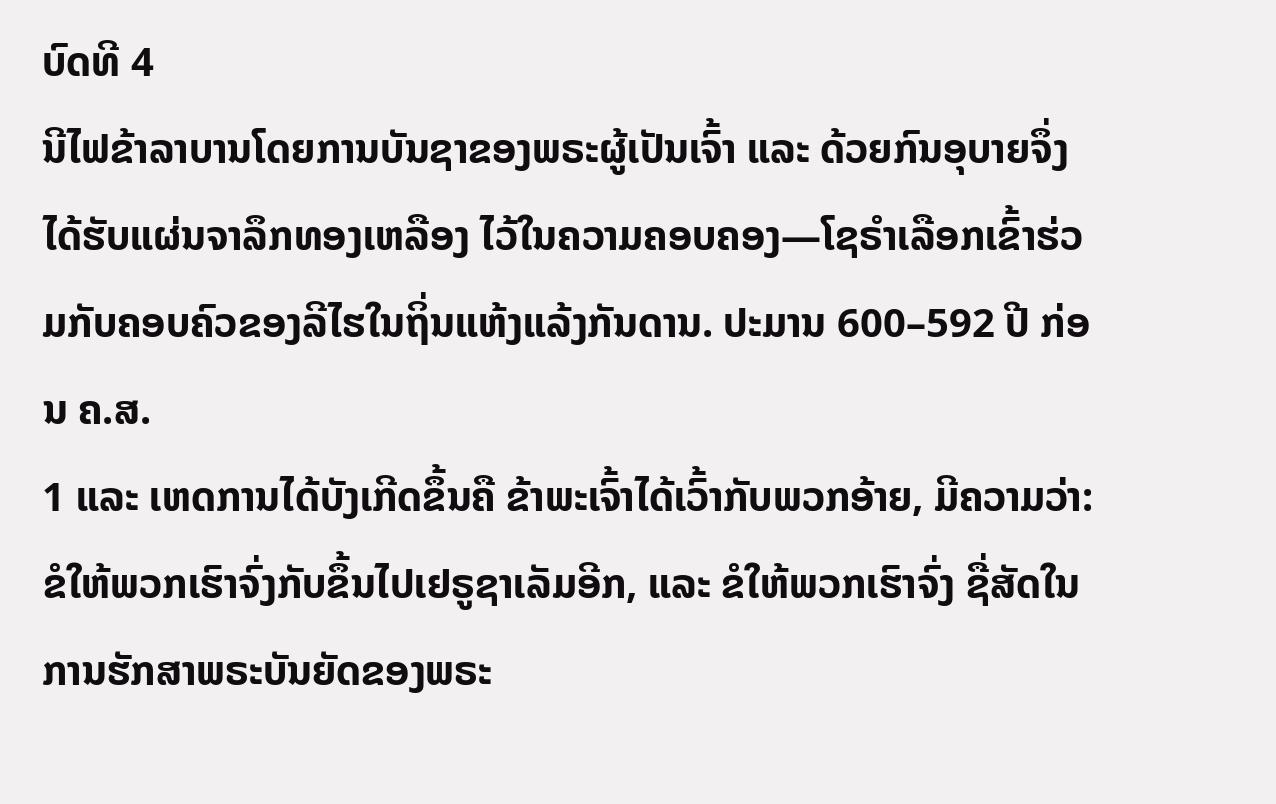ບົດທີ 4
ນີໄຟຂ້າລາບານໂດຍການບັນຊາຂອງພຣະຜູ້ເປັນເຈົ້າ ແລະ ດ້ວຍກົນອຸບາຍຈຶ່ງໄດ້ຮັບແຜ່ນຈາລຶກທອງເຫລືອງ ໄວ້ໃນຄວາມຄອບຄອງ—ໂຊຣຳເລືອກເຂົ້າຮ່ວມກັບຄອບຄົວຂອງລີໄຮໃນຖິ່ນແຫ້ງແລ້ງກັນດານ. ປະມານ 600–592 ປີ ກ່ອນ ຄ.ສ.
1 ແລະ ເຫດການໄດ້ບັງເກີດຂຶ້ນຄື ຂ້າພະເຈົ້າໄດ້ເວົ້າກັບພວກອ້າຍ, ມີຄວາມວ່າ: ຂໍໃຫ້ພວກເຮົາຈົ່ງກັບຂຶ້ນໄປເຢຣູຊາເລັມອີກ, ແລະ ຂໍໃຫ້ພວກເຮົາຈົ່ງ ຊື່ສັດໃນການຮັກສາພຣະບັນຍັດຂອງພຣະ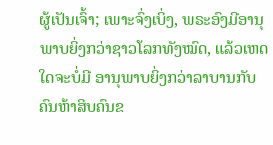ຜູ້ເປັນເຈົ້າ; ເພາະຈົ່ງເບິ່ງ, ພຣະອົງມີອານຸພາບຍິ່ງກວ່າຊາວໂລກທັງໝົດ, ແລ້ວເຫດໃດຈະບໍ່ມີ ອານຸພາບຍິ່ງກວ່າລາບານກັບຄົນຫ້າສິບຄົນຂ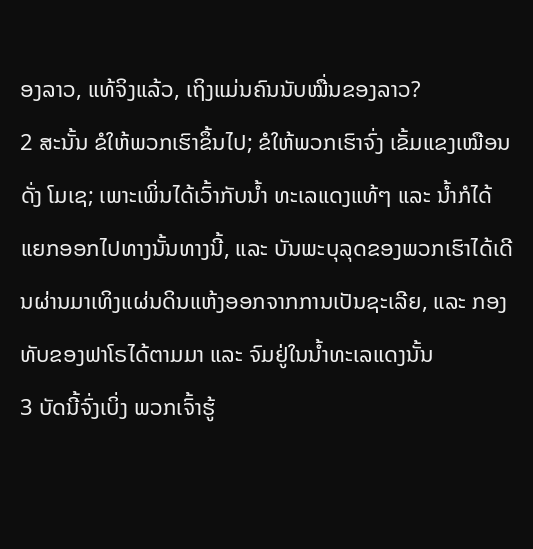ອງລາວ, ແທ້ຈິງແລ້ວ, ເຖິງແມ່ນຄົນນັບໝື່ນຂອງລາວ?
2 ສະນັ້ນ ຂໍໃຫ້ພວກເຮົາຂຶ້ນໄປ; ຂໍໃຫ້ພວກເຮົາຈົ່ງ ເຂັ້ມແຂງເໝືອນດັ່ງ ໂມເຊ; ເພາະເພິ່ນໄດ້ເວົ້າກັບນ້ຳ ທະເລແດງແທ້ໆ ແລະ ນ້ຳກໍໄດ້ແຍກອອກໄປທາງນັ້ນທາງນີ້, ແລະ ບັນພະບຸລຸດຂອງພວກເຮົາໄດ້ເດີນຜ່ານມາເທິງແຜ່ນດິນແຫ້ງອອກຈາກການເປັນຊະເລີຍ, ແລະ ກອງທັບຂອງຟາໂຣໄດ້ຕາມມາ ແລະ ຈົມຢູ່ໃນນ້ຳທະເລແດງນັ້ນ
3 ບັດນີ້ຈົ່ງເບິ່ງ ພວກເຈົ້າຮູ້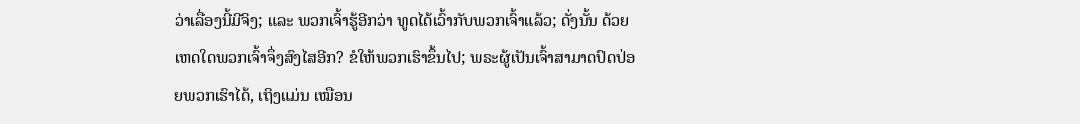ວ່າເລື່ອງນີ້ມີຈິງ; ແລະ ພວກເຈົ້າຮູ້ອີກວ່າ ທູດໄດ້ເວົ້າກັບພວກເຈົ້າແລ້ວ; ດັ່ງນັ້ນ ດ້ວຍເຫດໃດພວກເຈົ້າຈຶ່ງສົງໄສອີກ? ຂໍໃຫ້ພວກເຮົາຂຶ້ນໄປ; ພຣະຜູ້ເປັນເຈົ້າສາມາດປົດປ່ອຍພວກເຮົາໄດ້, ເຖິງແມ່ນ ເໝືອນ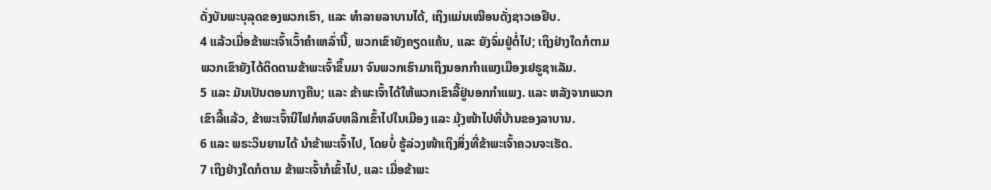ດັ່ງບັນພະບຸລຸດຂອງພວກເຮົາ, ແລະ ທຳລາຍລາບານໄດ້, ເຖິງແມ່ນເໝືອນດັ່ງຊາວເອຢິບ.
4 ແລ້ວເມື່ອຂ້າພະເຈົ້າເວົ້າຄຳເຫລົ່ານີ້, ພວກເຂົາຍັງຄຽດແຄ້ນ, ແລະ ຍັງຈົ່ມຢູ່ຕໍ່ໄປ; ເຖິງຢ່າງໃດກໍຕາມ ພວກເຂົາຍັງໄດ້ຕິດຕາມຂ້າພະເຈົ້າຂຶ້ນມາ ຈົນພວກເຮົາມາເຖິງນອກກຳແພງເມືອງເຢຣູຊາເລັມ.
5 ແລະ ມັນເປັນຕອນກາງຄືນ; ແລະ ຂ້າພະເຈົ້າໄດ້ໃຫ້ພວກເຂົາລີ້ຢູ່ນອກກຳແພງ. ແລະ ຫລັງຈາກພວກເຂົາລີ້ແລ້ວ, ຂ້າພະເຈົ້ານີໄຟກໍຫລົບຫລີກເຂົ້າໄປໃນເມືອງ ແລະ ມຸ້ງໜ້າໄປທີ່ບ້ານຂອງລາບານ.
6 ແລະ ພຣະວິນຍານໄດ້ ນຳຂ້າພະເຈົ້າໄປ, ໂດຍບໍ່ ຮູ້ລ່ວງໜ້າເຖິງສິ່ງທີ່ຂ້າພະເຈົ້າຄວນຈະເຮັດ.
7 ເຖິງຢ່າງໃດກໍຕາມ ຂ້າພະເຈົ້າກໍເຂົ້າໄປ, ແລະ ເມື່ອຂ້າພະ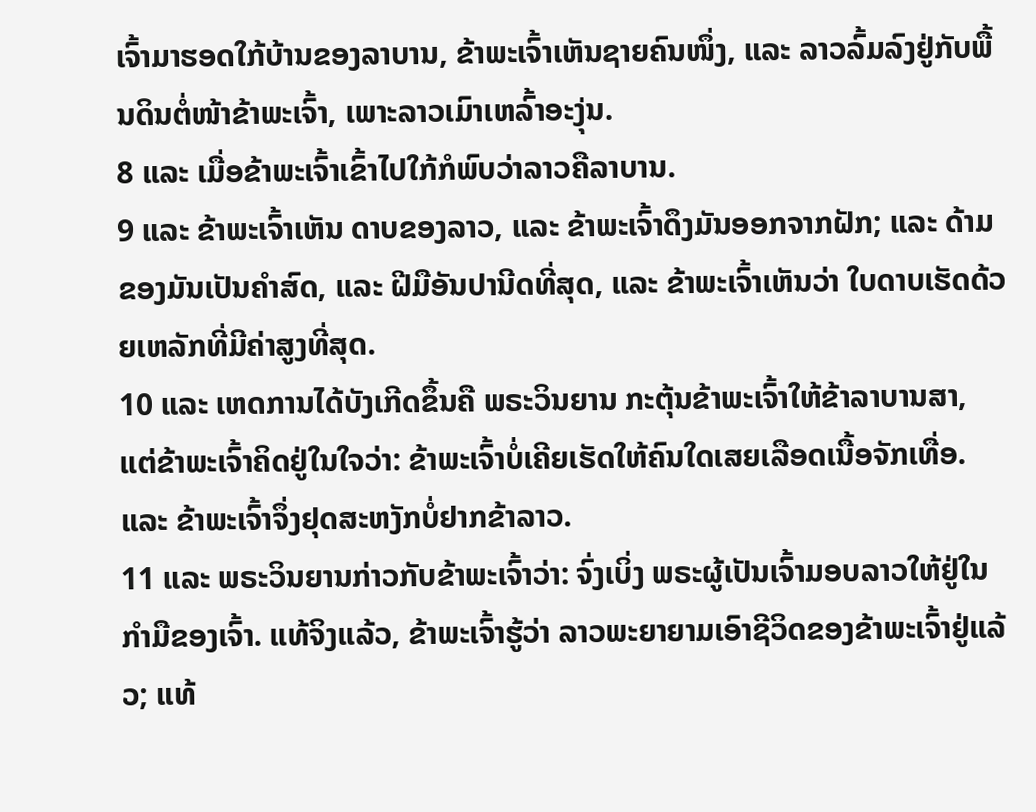ເຈົ້າມາຮອດໃກ້ບ້ານຂອງລາບານ, ຂ້າພະເຈົ້າເຫັນຊາຍຄົນໜຶ່ງ, ແລະ ລາວລົ້ມລົງຢູ່ກັບພື້ນດິນຕໍ່ໜ້າຂ້າພະເຈົ້າ, ເພາະລາວເມົາເຫລົ້າອະງຸ່ນ.
8 ແລະ ເມື່ອຂ້າພະເຈົ້າເຂົ້າໄປໃກ້ກໍພົບວ່າລາວຄືລາບານ.
9 ແລະ ຂ້າພະເຈົ້າເຫັນ ດາບຂອງລາວ, ແລະ ຂ້າພະເຈົ້າດຶງມັນອອກຈາກຝັກ; ແລະ ດ້າມຂອງມັນເປັນຄຳສົດ, ແລະ ຝີມືອັນປານີດທີ່ສຸດ, ແລະ ຂ້າພະເຈົ້າເຫັນວ່າ ໃບດາບເຮັດດ້ວຍເຫລັກທີ່ມີຄ່າສູງທີ່ສຸດ.
10 ແລະ ເຫດການໄດ້ບັງເກີດຂຶ້ນຄື ພຣະວິນຍານ ກະຕຸ້ນຂ້າພະເຈົ້າໃຫ້ຂ້າລາບານສາ, ແຕ່ຂ້າພະເຈົ້າຄິດຢູ່ໃນໃຈວ່າ: ຂ້າພະເຈົ້າບໍ່ເຄີຍເຮັດໃຫ້ຄົນໃດເສຍເລືອດເນື້ອຈັກເທື່ອ. ແລະ ຂ້າພະເຈົ້າຈຶ່ງຢຸດສະຫງັກບໍ່ຢາກຂ້າລາວ.
11 ແລະ ພຣະວິນຍານກ່າວກັບຂ້າພະເຈົ້າວ່າ: ຈົ່ງເບິ່ງ ພຣະຜູ້ເປັນເຈົ້າມອບລາວໃຫ້ຢູ່ໃນກຳມືຂອງເຈົ້າ. ແທ້ຈິງແລ້ວ, ຂ້າພະເຈົ້າຮູ້ວ່າ ລາວພະຍາຍາມເອົາຊີວິດຂອງຂ້າພະເຈົ້າຢູ່ແລ້ວ; ແທ້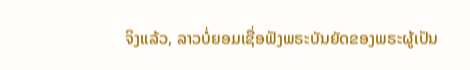ຈິງແລ້ວ, ລາວບໍ່ຍອມເຊື່ອຟັງພຣະບັນຍັດຂອງພຣະຜູ້ເປັນ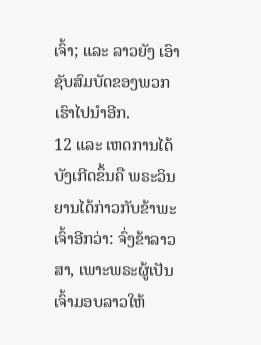ເຈົ້າ; ແລະ ລາວຍັງ ເອົາຊັບສົມບັດຂອງພວກເຮົາໄປນຳອີກ.
12 ແລະ ເຫດການໄດ້ບັງເກີດຂຶ້ນຄື ພຣະວິນຍານໄດ້ກ່າວກັບຂ້າພະເຈົ້າອີກວ່າ: ຈົ່ງຂ້າລາວສາ, ເພາະພຣະຜູ້ເປັນເຈົ້າມອບລາວໃຫ້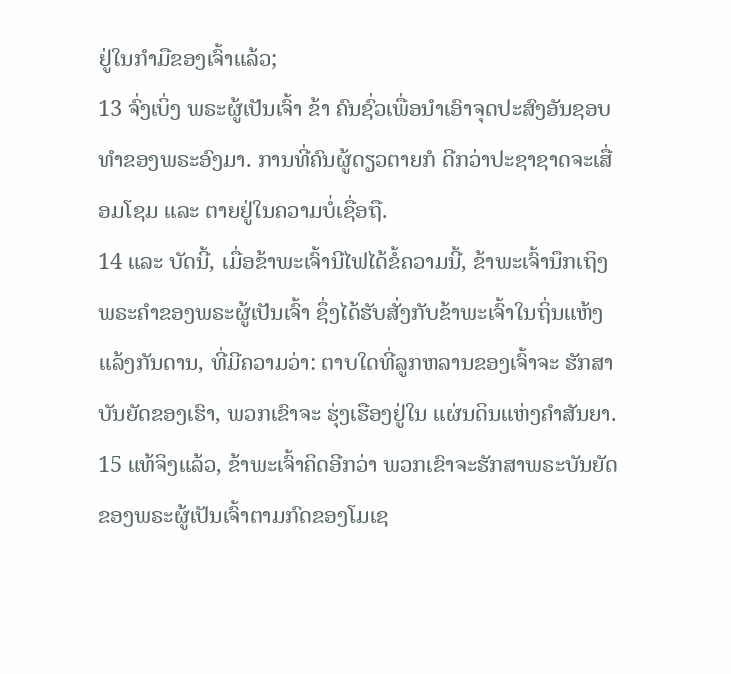ຢູ່ໃນກຳມືຂອງເຈົ້າແລ້ວ;
13 ຈົ່ງເບິ່ງ ພຣະຜູ້ເປັນເຈົ້າ ຂ້າ ຄົນຊົ່ວເພື່ອນຳເອົາຈຸດປະສົງອັນຊອບທຳຂອງພຣະອົງມາ. ການທີ່ຄົນຜູ້ດຽວຕາຍກໍ ດີກວ່າປະຊາຊາດຈະເສື່ອມໂຊມ ແລະ ຕາຍຢູ່ໃນຄວາມບໍ່ເຊື່ອຖື.
14 ແລະ ບັດນີ້, ເມື່ອຂ້າພະເຈົ້ານີໄຟໄດ້ຂໍ້ຄວາມນີ້, ຂ້າພະເຈົ້ານຶກເຖິງພຣະຄຳຂອງພຣະຜູ້ເປັນເຈົ້າ ຊຶ່ງໄດ້ຮັບສັ່ງກັບຂ້າພະເຈົ້າໃນຖິ່ນແຫ້ງແລ້ງກັນດານ, ທີ່ມີຄວາມວ່າ: ຕາບໃດທີ່ລູກຫລານຂອງເຈົ້າຈະ ຮັກສາບັນຍັດຂອງເຮົາ, ພວກເຂົາຈະ ຮຸ່ງເຮືອງຢູ່ໃນ ແຜ່ນດິນແຫ່ງຄຳສັນຍາ.
15 ແທ້ຈິງແລ້ວ, ຂ້າພະເຈົ້າຄິດອີກວ່າ ພວກເຂົາຈະຮັກສາພຣະບັນຍັດຂອງພຣະຜູ້ເປັນເຈົ້າຕາມກົດຂອງໂມເຊ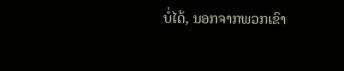ບໍ່ໄດ້, ນອກຈາກພວກເຂົາ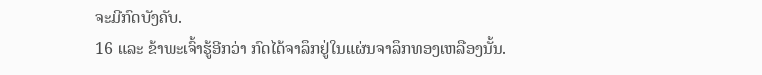ຈະມີກົດບັງຄັບ.
16 ແລະ ຂ້າພະເຈົ້າຮູ້ອີກວ່າ ກົດໄດ້ຈາລຶກຢູ່ໃນແຜ່ນຈາລຶກທອງເຫລືອງນັ້ນ.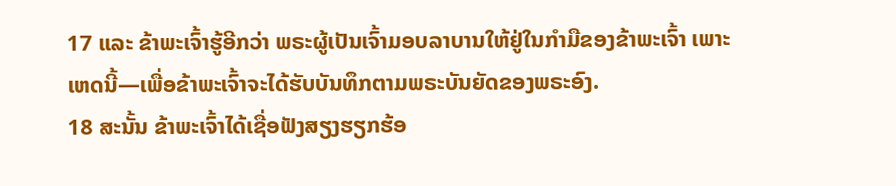17 ແລະ ຂ້າພະເຈົ້າຮູ້ອີກວ່າ ພຣະຜູ້ເປັນເຈົ້າມອບລາບານໃຫ້ຢູ່ໃນກຳມືຂອງຂ້າພະເຈົ້າ ເພາະເຫດນີ້—ເພື່ອຂ້າພະເຈົ້າຈະໄດ້ຮັບບັນທຶກຕາມພຣະບັນຍັດຂອງພຣະອົງ.
18 ສະນັ້ນ ຂ້າພະເຈົ້າໄດ້ເຊື່ອຟັງສຽງຮຽກຮ້ອ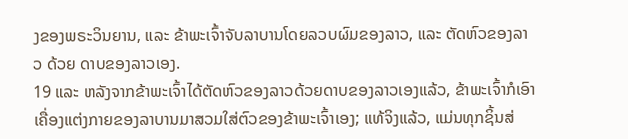ງຂອງພຣະວິນຍານ, ແລະ ຂ້າພະເຈົ້າຈັບລາບານໂດຍລວບຜົມຂອງລາວ, ແລະ ຕັດຫົວຂອງລາວ ດ້ວຍ ດາບຂອງລາວເອງ.
19 ແລະ ຫລັງຈາກຂ້າພະເຈົ້າໄດ້ຕັດຫົວຂອງລາວດ້ວຍດາບຂອງລາວເອງແລ້ວ, ຂ້າພະເຈົ້າກໍເອົາເຄື່ອງແຕ່ງກາຍຂອງລາບານມາສວມໃສ່ຕົວຂອງຂ້າພະເຈົ້າເອງ; ແທ້ຈິງແລ້ວ, ແມ່ນທຸກຊິ້ນສ່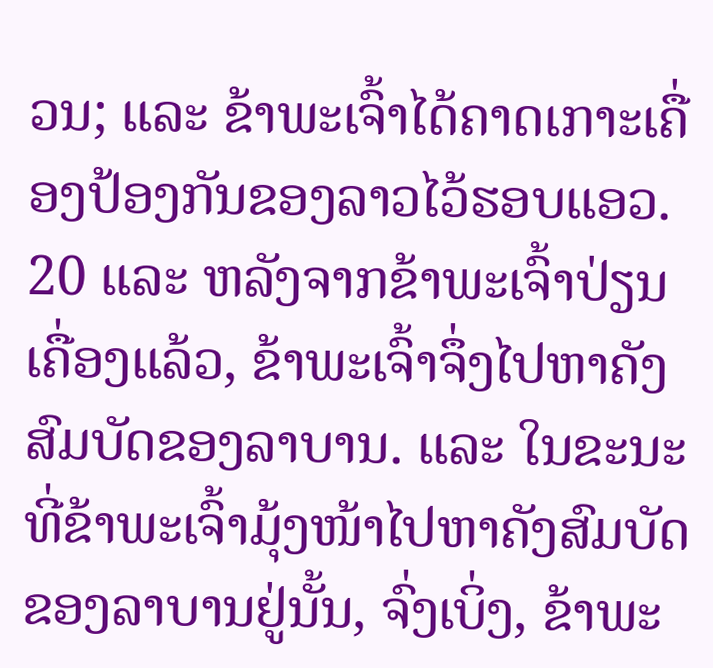ວນ; ແລະ ຂ້າພະເຈົ້າໄດ້ຄາດເກາະເຄື່ອງປ້ອງກັນຂອງລາວໄວ້ຮອບແອວ.
20 ແລະ ຫລັງຈາກຂ້າພະເຈົ້າປ່ຽນເຄື່ອງແລ້ວ, ຂ້າພະເຈົ້າຈຶ່ງໄປຫາຄັງສົມບັດຂອງລາບານ. ແລະ ໃນຂະນະທີ່ຂ້າພະເຈົ້າມຸ້ງໜ້າໄປຫາຄັງສົມບັດຂອງລາບານຢູ່ນັ້ນ, ຈົ່ງເບິ່ງ, ຂ້າພະ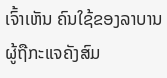ເຈົ້າເຫັນ ຄົນໃຊ້ຂອງລາບານຜູ້ຖືກະແຈຄັງສົມ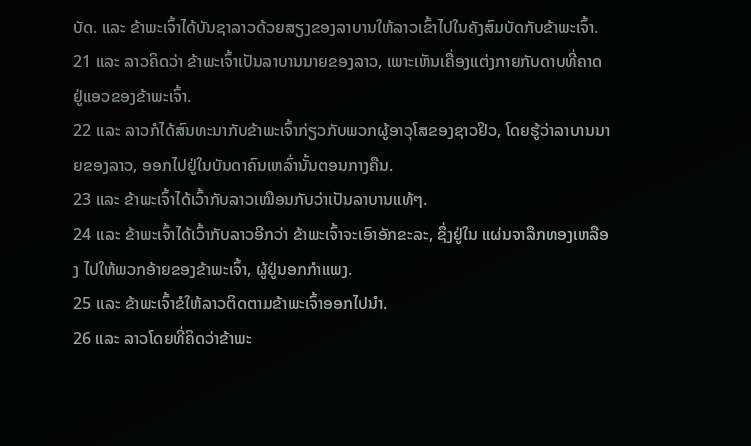ບັດ. ແລະ ຂ້າພະເຈົ້າໄດ້ບັນຊາລາວດ້ວຍສຽງຂອງລາບານໃຫ້ລາວເຂົ້າໄປໃນຄັງສົມບັດກັບຂ້າພະເຈົ້າ.
21 ແລະ ລາວຄິດວ່າ ຂ້າພະເຈົ້າເປັນລາບານນາຍຂອງລາວ, ເພາະເຫັນເຄື່ອງແຕ່ງກາຍກັບດາບທີ່ຄາດຢູ່ແອວຂອງຂ້າພະເຈົ້າ.
22 ແລະ ລາວກໍໄດ້ສົນທະນາກັບຂ້າພະເຈົ້າກ່ຽວກັບພວກຜູ້ອາວຸໂສຂອງຊາວຢິວ, ໂດຍຮູ້ວ່າລາບານນາຍຂອງລາວ, ອອກໄປຢູ່ໃນບັນດາຄົນເຫລົ່ານັ້ນຕອນກາງຄືນ.
23 ແລະ ຂ້າພະເຈົ້າໄດ້ເວົ້າກັບລາວເໝືອນກັບວ່າເປັນລາບານແທ້ໆ.
24 ແລະ ຂ້າພະເຈົ້າໄດ້ເວົ້າກັບລາວອີກວ່າ ຂ້າພະເຈົ້າຈະເອົາອັກຂະລະ, ຊຶ່ງຢູ່ໃນ ແຜ່ນຈາລຶກທອງເຫລືອງ ໄປໃຫ້ພວກອ້າຍຂອງຂ້າພະເຈົ້າ, ຜູ້ຢູ່ນອກກຳແພງ.
25 ແລະ ຂ້າພະເຈົ້າຂໍໃຫ້ລາວຕິດຕາມຂ້າພະເຈົ້າອອກໄປນຳ.
26 ແລະ ລາວໂດຍທີ່ຄິດວ່າຂ້າພະ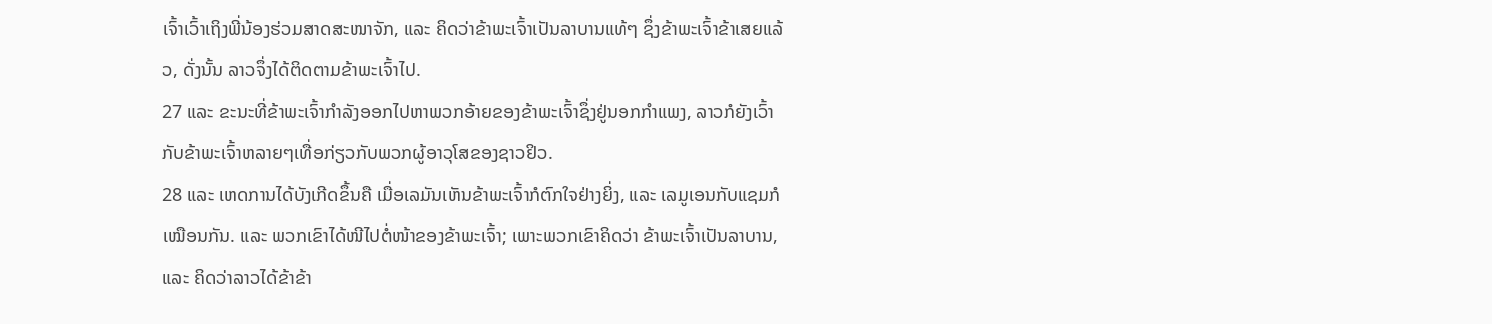ເຈົ້າເວົ້າເຖິງພີ່ນ້ອງຮ່ວມສາດສະໜາຈັກ, ແລະ ຄິດວ່າຂ້າພະເຈົ້າເປັນລາບານແທ້ໆ ຊຶ່ງຂ້າພະເຈົ້າຂ້າເສຍແລ້ວ, ດັ່ງນັ້ນ ລາວຈຶ່ງໄດ້ຕິດຕາມຂ້າພະເຈົ້າໄປ.
27 ແລະ ຂະນະທີ່ຂ້າພະເຈົ້າກຳລັງອອກໄປຫາພວກອ້າຍຂອງຂ້າພະເຈົ້າຊຶ່ງຢູ່ນອກກຳແພງ, ລາວກໍຍັງເວົ້າກັບຂ້າພະເຈົ້າຫລາຍໆເທື່ອກ່ຽວກັບພວກຜູ້ອາວຸໂສຂອງຊາວຢິວ.
28 ແລະ ເຫດການໄດ້ບັງເກີດຂຶ້ນຄື ເມື່ອເລມັນເຫັນຂ້າພະເຈົ້າກໍຕົກໃຈຢ່າງຍິ່ງ, ແລະ ເລມູເອນກັບແຊມກໍເໝືອນກັນ. ແລະ ພວກເຂົາໄດ້ໜີໄປຕໍ່ໜ້າຂອງຂ້າພະເຈົ້າ; ເພາະພວກເຂົາຄິດວ່າ ຂ້າພະເຈົ້າເປັນລາບານ, ແລະ ຄິດວ່າລາວໄດ້ຂ້າຂ້າ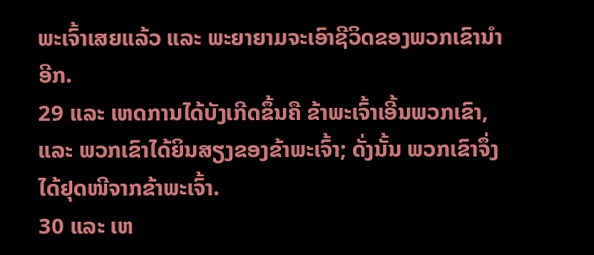ພະເຈົ້າເສຍແລ້ວ ແລະ ພະຍາຍາມຈະເອົາຊີວິດຂອງພວກເຂົານຳອີກ.
29 ແລະ ເຫດການໄດ້ບັງເກີດຂຶ້ນຄື ຂ້າພະເຈົ້າເອີ້ນພວກເຂົາ, ແລະ ພວກເຂົາໄດ້ຍິນສຽງຂອງຂ້າພະເຈົ້າ; ດັ່ງນັ້ນ ພວກເຂົາຈຶ່ງໄດ້ຢຸດໜີຈາກຂ້າພະເຈົ້າ.
30 ແລະ ເຫ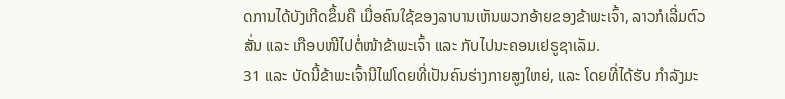ດການໄດ້ບັງເກີດຂຶ້ນຄື ເມື່ອຄົນໃຊ້ຂອງລາບານເຫັນພວກອ້າຍຂອງຂ້າພະເຈົ້າ, ລາວກໍເລີ່ມຕົວສັ່ນ ແລະ ເກືອບໜີໄປຕໍ່ໜ້າຂ້າພະເຈົ້າ ແລະ ກັບໄປນະຄອນເຢຣູຊາເລັມ.
31 ແລະ ບັດນີ້ຂ້າພະເຈົ້ານີໄຟໂດຍທີ່ເປັນຄົນຮ່າງກາຍສູງໃຫຍ່, ແລະ ໂດຍທີ່ໄດ້ຮັບ ກຳລັງມະ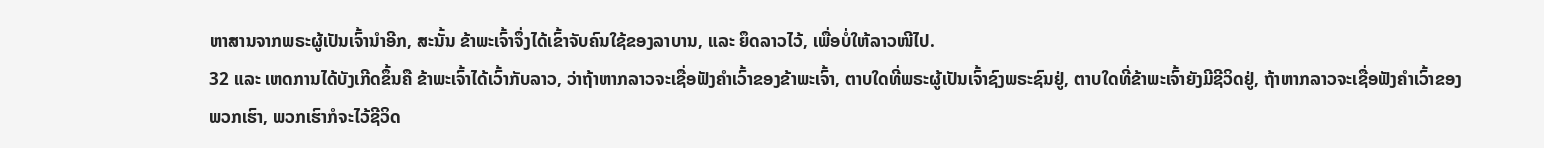ຫາສານຈາກພຣະຜູ້ເປັນເຈົ້ານຳອີກ, ສະນັ້ນ ຂ້າພະເຈົ້າຈຶ່ງໄດ້ເຂົ້າຈັບຄົນໃຊ້ຂອງລາບານ, ແລະ ຍຶດລາວໄວ້, ເພື່ອບໍ່ໃຫ້ລາວໜີໄປ.
32 ແລະ ເຫດການໄດ້ບັງເກີດຂຶ້ນຄື ຂ້າພະເຈົ້າໄດ້ເວົ້າກັບລາວ, ວ່າຖ້າຫາກລາວຈະເຊື່ອຟັງຄຳເວົ້າຂອງຂ້າພະເຈົ້າ, ຕາບໃດທີ່ພຣະຜູ້ເປັນເຈົ້າຊົງພຣະຊົນຢູ່, ຕາບໃດທີ່ຂ້າພະເຈົ້າຍັງມີຊີວິດຢູ່, ຖ້າຫາກລາວຈະເຊື່ອຟັງຄຳເວົ້າຂອງພວກເຮົາ, ພວກເຮົາກໍຈະໄວ້ຊີວິດ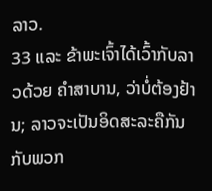ລາວ.
33 ແລະ ຂ້າພະເຈົ້າໄດ້ເວົ້າກັບລາວດ້ວຍ ຄຳສາບານ, ວ່າບໍ່ຕ້ອງຢ້ານ; ລາວຈະເປັນອິດສະລະຄືກັນກັບພວກ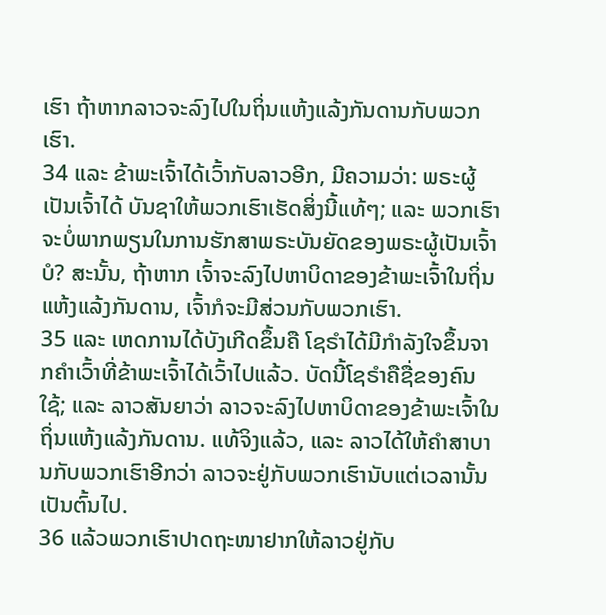ເຮົາ ຖ້າຫາກລາວຈະລົງໄປໃນຖິ່ນແຫ້ງແລ້ງກັນດານກັບພວກເຮົາ.
34 ແລະ ຂ້າພະເຈົ້າໄດ້ເວົ້າກັບລາວອີກ, ມີຄວາມວ່າ: ພຣະຜູ້ເປັນເຈົ້າໄດ້ ບັນຊາໃຫ້ພວກເຮົາເຮັດສິ່ງນີ້ແທ້ໆ; ແລະ ພວກເຮົາຈະບໍ່ພາກພຽນໃນການຮັກສາພຣະບັນຍັດຂອງພຣະຜູ້ເປັນເຈົ້າບໍ? ສະນັ້ນ, ຖ້າຫາກ ເຈົ້າຈະລົງໄປຫາບິດາຂອງຂ້າພະເຈົ້າໃນຖິ່ນແຫ້ງແລ້ງກັນດານ, ເຈົ້າກໍຈະມີສ່ວນກັບພວກເຮົາ.
35 ແລະ ເຫດການໄດ້ບັງເກີດຂຶ້ນຄື ໂຊຣຳໄດ້ມີກຳລັງໃຈຂຶ້ນຈາກຄຳເວົ້າທີ່ຂ້າພະເຈົ້າໄດ້ເວົ້າໄປແລ້ວ. ບັດນີ້ໂຊຣຳຄືຊື່ຂອງຄົນໃຊ້; ແລະ ລາວສັນຍາວ່າ ລາວຈະລົງໄປຫາບິດາຂອງຂ້າພະເຈົ້າໃນຖິ່ນແຫ້ງແລ້ງກັນດານ. ແທ້ຈິງແລ້ວ, ແລະ ລາວໄດ້ໃຫ້ຄຳສາບານກັບພວກເຮົາອີກວ່າ ລາວຈະຢູ່ກັບພວກເຮົານັບແຕ່ເວລານັ້ນເປັນຕົ້ນໄປ.
36 ແລ້ວພວກເຮົາປາດຖະໜາຢາກໃຫ້ລາວຢູ່ກັບ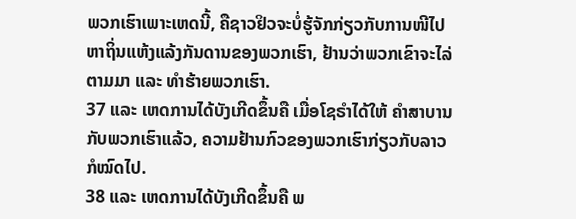ພວກເຮົາເພາະເຫດນີ້, ຄືຊາວຢິວຈະບໍ່ຮູ້ຈັກກ່ຽວກັບການໜີໄປຫາຖິ່ນແຫ້ງແລ້ງກັນດານຂອງພວກເຮົາ, ຢ້ານວ່າພວກເຂົາຈະໄລ່ຕາມມາ ແລະ ທຳຮ້າຍພວກເຮົາ.
37 ແລະ ເຫດການໄດ້ບັງເກີດຂຶ້ນຄື ເມື່ອໂຊຣຳໄດ້ໃຫ້ ຄຳສາບານກັບພວກເຮົາແລ້ວ, ຄວາມຢ້ານກົວຂອງພວກເຮົາກ່ຽວກັບລາວກໍໝົດໄປ.
38 ແລະ ເຫດການໄດ້ບັງເກີດຂຶ້ນຄື ພ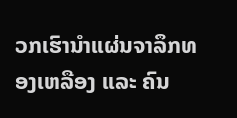ວກເຮົານຳແຜ່ນຈາລຶກທອງເຫລືອງ ແລະ ຄົນ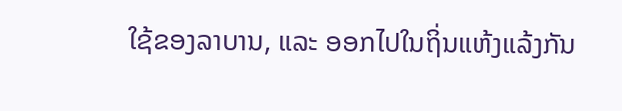ໃຊ້ຂອງລາບານ, ແລະ ອອກໄປໃນຖິ່ນແຫ້ງແລ້ງກັນ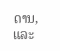ດານ, ແລະ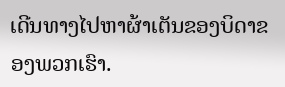ເດີນທາງໄປຫາຜ້າເຕັນຂອງບິດາຂອງພວກເຮົາ.